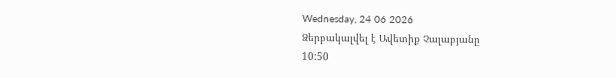Wednesday, 24 06 2026
Ձերբակալվել է Ավետիք Չալաբյանը
10:50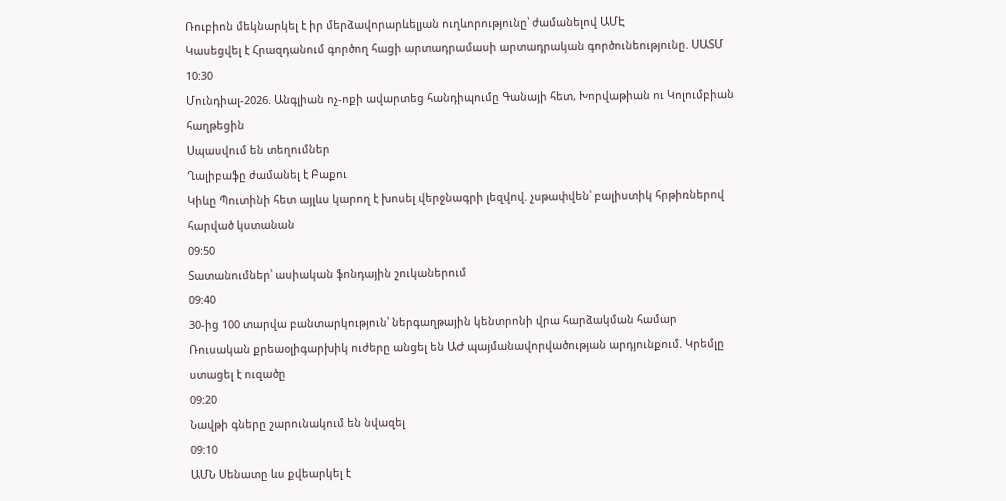Ռուբիոն մեկնարկել է իր մերձավորարևելյան ուղևորությունը՝ ժամանելով ԱՄԷ
Կասեցվել է Հրազդանում գործող հացի արտադրամասի արտադրական գործունեությունը. ՍԱՏՄ
10:30
Մունդիալ-2026. Անգլիան ոչ-ոքի ավարտեց հանդիպումը Գանայի հետ, Խորվաթիան ու Կոլումբիան հաղթեցին
Սպասվում են տեղումներ
Ղալիբաֆը ժամանել է Բաքու
Կիևը Պուտինի հետ այլևս կարող է խոսել վերջնագրի լեզվով. չսթափվեն՝ բալիստիկ հրթիռներով հարված կստանան
09:50
Տատանումներ՝ ասիական ֆոնդային շուկաներում
09:40
30-ից 100 տարվա բանտարկություն՝ ներգաղթային կենտրոնի վրա հարձակման համար
Ռուսական քրեաօլիգարխիկ ուժերը անցել են ԱԺ պայմանավորվածության արդյունքում. Կրեմլը ստացել է ուզածը
09:20
Նավթի գները շարունակում են նվազել
09:10
ԱՄՆ Սենատը ևս քվեարկել է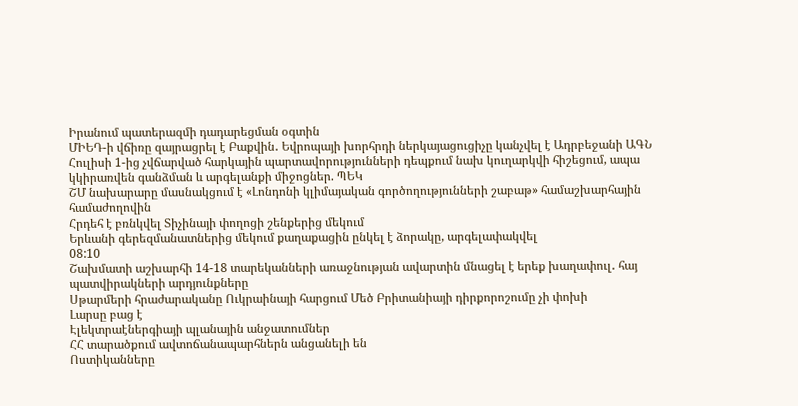Իրանում պատերազմի դադարեցման օգտին
ՄԻԵԴ-ի վճիռը զայրացրել է Բաքվին․ Եվրոպայի խորհրդի ներկայացուցիչը կանչվել է Ադրբեջանի ԱԳՆ
Հուլիսի 1-ից չվճարված հարկային պարտավորությունների դեպքում նախ կուղարկվի հիշեցում, ապա կկիրառվեն գանձման և արգելանքի միջոցներ. ՊԵԿ
ՇՄ նախարարը մասնակցում է «Լոնդոնի կլիմայական գործողությունների շաբաթ» համաշխարհային համաժողովին
Հրդեհ է բռնկվել Տիչինայի փողոցի շենքերից մեկում
Երևանի գերեզմանատներից մեկում քաղաքացին ընկել է ձորակը, արգելափակվել
08:10
Շախմատի աշխարհի 14-18 տարեկանների առաջնության ավարտին մնացել է երեք խաղափուլ․ հայ պատվիրակների արդյունքները
Սթարմերի հրաժարականը Ուկրաինայի հարցում Մեծ Բրիտանիայի դիրքորոշումը չի փոխի
Լարսը բաց է
Էլեկտրաէներգիայի պլանային անջատումներ
ՀՀ տարածքում ավտոճանապարհներն անցանելի են
Ոստիկանները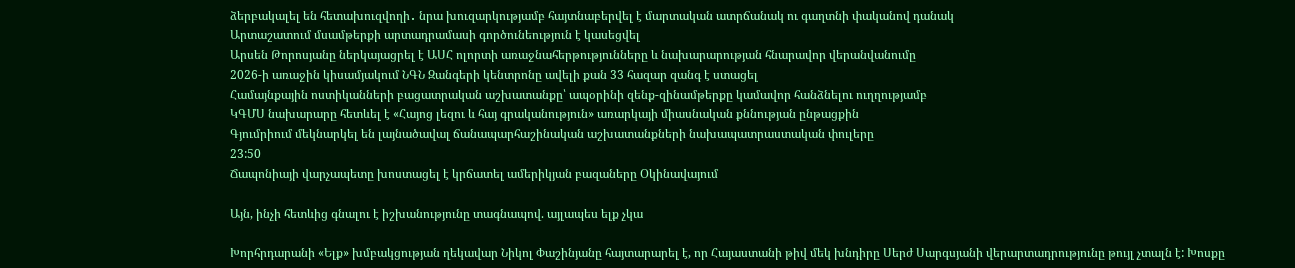ձերբակալել են հետախուզվողի․ նրա խուզարկությամբ հայտնաբերվել է մարտական ատրճանակ ու գաղտնի փականով դանակ
Արտաշատում մսամթերքի արտադրամասի գործունեություն է կասեցվել
Արսեն Թորոսյանը ներկայացրել է ԱՍՀ ոլորտի առաջնահերթությունները և նախարարության հնարավոր վերանվանումը
2026-ի առաջին կիսամյակում ՆԳՆ Զանգերի կենտրոնը ավելի քան 33 հազար զանգ է ստացել
Համայնքային ոստիկանների բացատրական աշխատանքը՝ ապօրինի զենք-զինամթերքը կամավոր հանձնելու ուղղությամբ
ԿԳՄՍ նախարարը հետևել է «Հայոց լեզու և հայ գրականություն» առարկայի միասնական քննության ընթացքին
Գյումրիում մեկնարկել են լայնածավալ ճանապարհաշինական աշխատանքների նախապատրաստական փուլերը
23:50
Ճապոնիայի վարչապետը խոստացել է կրճատել ամերիկյան բազաները Օկինավայում

Այն, ինչի հետևից գնալու է իշխանությունը տագնապով. այլապես ելք չկա

Խորհրդարանի «Ելք» խմբակցության ղեկավար Նիկոլ Փաշինյանը հայտարարել է, որ Հայաստանի թիվ մեկ խնդիրը Սերժ Սարգսյանի վերարտադրությունը թույլ չտալն է: Խոսքը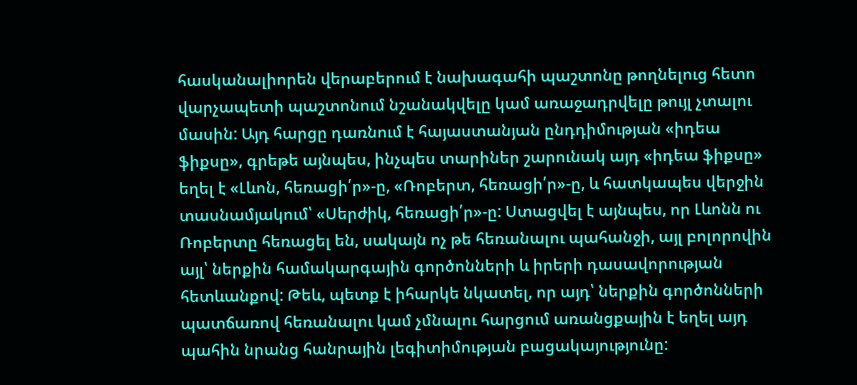հասկանալիորեն վերաբերում է նախագահի պաշտոնը թողնելուց հետո վարչապետի պաշտոնում նշանակվելը կամ առաջադրվելը թույլ չտալու մասին: Այդ հարցը դառնում է հայաստանյան ընդդիմության «իդեա ֆիքսը», գրեթե այնպես, ինչպես տարիներ շարունակ այդ «իդեա ֆիքսը» եղել է «Լևոն, հեռացի՛ր»-ը, «Ռոբերտ, հեռացի՛ր»-ը, և հատկապես վերջին տասնամյակում՝ «Սերժիկ, հեռացի՛ր»-ը: Ստացվել է այնպես, որ Լևոնն ու Ռոբերտը հեռացել են, սակայն ոչ թե հեռանալու պահանջի, այլ բոլորովին այլ՝ ներքին համակարգային գործոնների և իրերի դասավորության հետևանքով: Թեև, պետք է իհարկե նկատել, որ այդ՝ ներքին գործոնների պատճառով հեռանալու կամ չմնալու հարցում առանցքային է եղել այդ պահին նրանց հանրային լեգիտիմության բացակայությունը: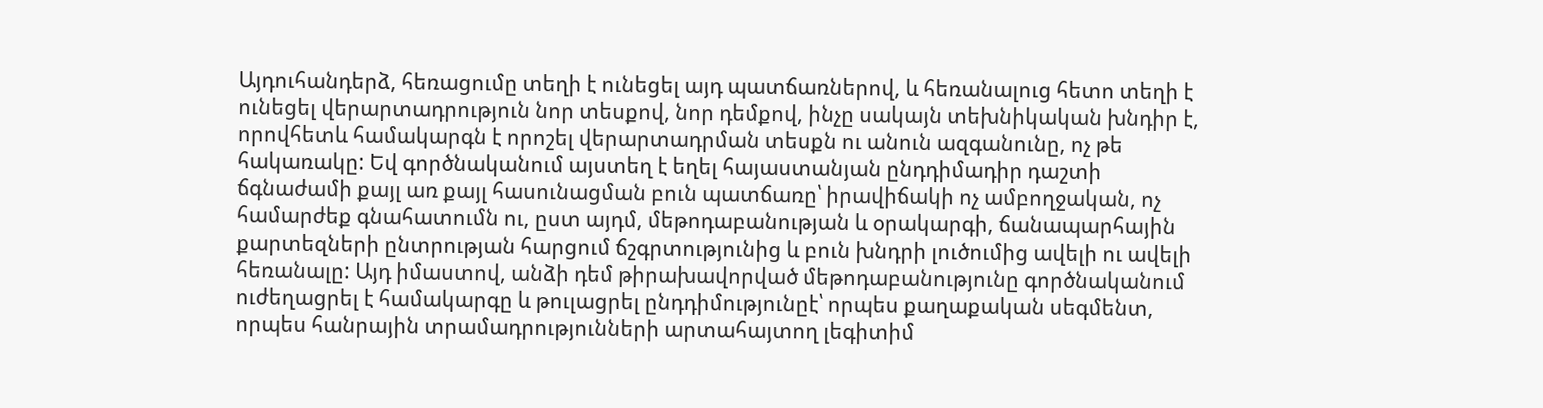Այդուհանդերձ, հեռացումը տեղի է ունեցել այդ պատճառներով, և հեռանալուց հետո տեղի է ունեցել վերարտադրություն նոր տեսքով, նոր դեմքով, ինչը սակայն տեխնիկական խնդիր է, որովհետև համակարգն է որոշել վերարտադրման տեսքն ու անուն ազգանունը, ոչ թե հակառակը: Եվ գործնականում այստեղ է եղել հայաստանյան ընդդիմադիր դաշտի ճգնաժամի քայլ առ քայլ հասունացման բուն պատճառը՝ իրավիճակի ոչ ամբողջական, ոչ համարժեք գնահատումն ու, ըստ այդմ, մեթոդաբանության և օրակարգի, ճանապարհային քարտեզների ընտրության հարցում ճշգրտությունից և բուն խնդրի լուծումից ավելի ու ավելի հեռանալը: Այդ իմաստով, անձի դեմ թիրախավորված մեթոդաբանությունը գործնականում ուժեղացրել է համակարգը և թուլացրել ընդդիմությունըէ՝ որպես քաղաքական սեգմենտ, որպես հանրային տրամադրությունների արտահայտող լեգիտիմ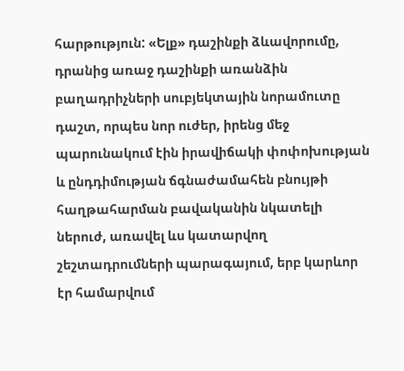հարթություն: «Ելք» դաշինքի ձևավորումը, դրանից առաջ դաշինքի առանձին բաղադրիչների սուբյեկտային նորամուտը դաշտ, որպես նոր ուժեր, իրենց մեջ պարունակում էին իրավիճակի փոփոխության և ընդդիմության ճգնաժամահեն բնույթի հաղթահարման բավականին նկատելի ներուժ, առավել ևս կատարվող շեշտադրումների պարագայում, երբ կարևոր էր համարվում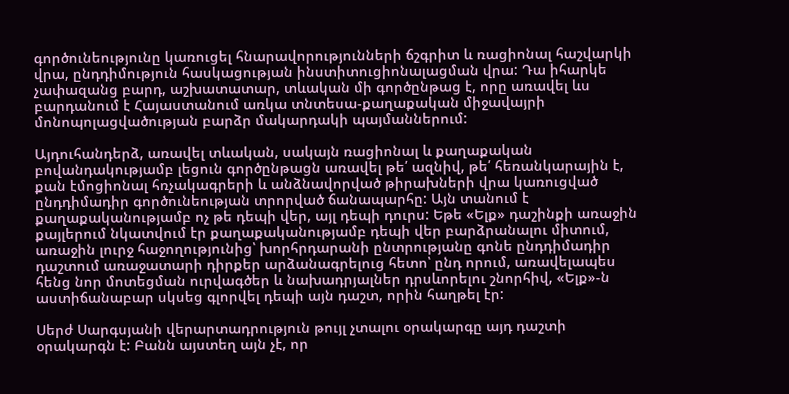գործունեությունը կառուցել հնարավորությունների ճշգրիտ և ռացիոնալ հաշվարկի վրա, ընդդիմություն հասկացության ինստիտուցիոնալացման վրա: Դա իհարկե չափազանց բարդ, աշխատատար, տևական մի գործընթաց է, որը առավել ևս բարդանում է Հայաստանում առկա տնտեսա-քաղաքական միջավայրի մոնոպոլացվածության բարձր մակարդակի պայմաններում:

Այդուհանդերձ, առավել տևական, սակայն ռացիոնալ և քաղաքական բովանդակությամբ լեցուն գործընթացն առավել թե՛ ազնիվ, թե՛ հեռանկարային է, քան էմոցիոնալ հռչակագրերի և անձնավորված թիրախների վրա կառուցված ընդդիմադիր գործունեության տրորված ճանապարհը: Այն տանում է քաղաքականությամբ ոչ թե դեպի վեր, այլ դեպի դուրս: Եթե «Ելք» դաշինքի առաջին քայլերում նկատվում էր քաղաքականությամբ դեպի վեր բարձրանալու միտում, առաջին լուրջ հաջողությունից՝ խորհրդարանի ընտրությանը գոնե ընդդիմադիր դաշտում առաջատարի դիրքեր արձանագրելուց հետո՝ ընդ որում, առավելապես հենց նոր մոտեցման ուրվագծեր և նախադրյալներ դրսևորելու շնորհիվ, «Ելք»-ն աստիճանաբար սկսեց գլորվել դեպի այն դաշտ, որին հաղթել էր:

Սերժ Սարգսյանի վերարտադրություն թույլ չտալու օրակարգը այդ դաշտի օրակարգն է: Բանն այստեղ այն չէ, որ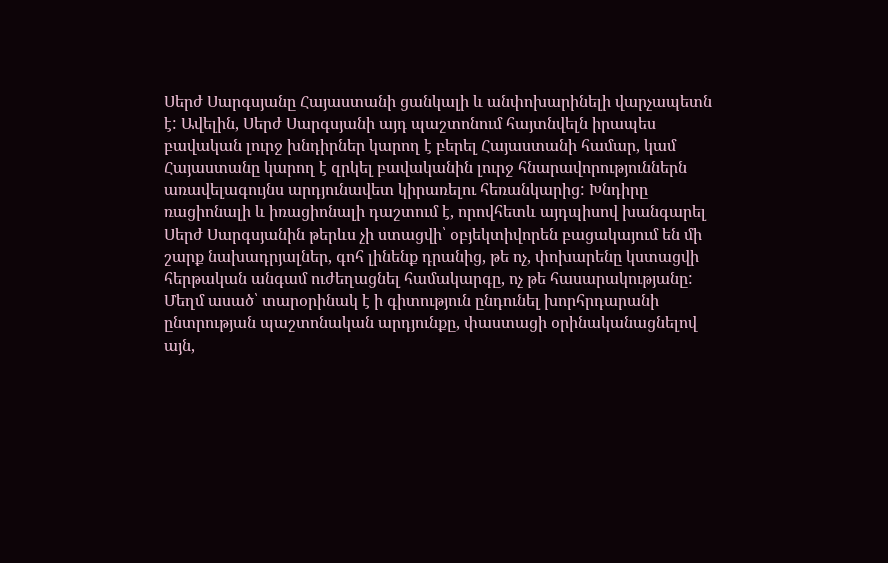Սերժ Սարգսյանը Հայաստանի ցանկալի և անփոխարինելի վարչապետն է: Ավելին, Սերժ Սարգսյանի այդ պաշտոնում հայտնվելն իրապես բավական լուրջ խնդիրներ կարող է բերել Հայաստանի համար, կամ Հայաստանը կարող է զրկել բավականին լուրջ հնարավորություններն առավելագույնս արդյունավետ կիրառելու հեռանկարից: Խնդիրը ռացիոնալի և իռացիոնալի դաշտում է, որովհետև այդպիսով խանգարել Սերժ Սարգսյանին թերևս չի ստացվի՝ օբյեկտիվորեն բացակայում են մի շարք նախադրյալներ, գոհ լինենք դրանից, թե ոչ, փոխարենը կստացվի հերթական անգամ ուժեղացնել համակարգը, ոչ թե հասարակությանը: Մեղմ ասած՝ տարօրինակ է ի գիտություն ընդունել խորհրդարանի ընտրության պաշտոնական արդյունքը, փաստացի օրինականացնելով այն,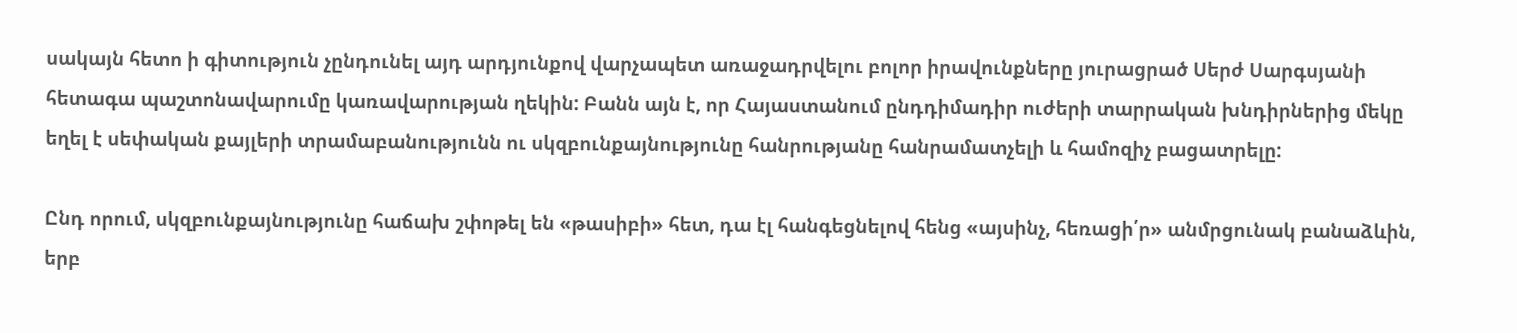սակայն հետո ի գիտություն չընդունել այդ արդյունքով վարչապետ առաջադրվելու բոլոր իրավունքները յուրացրած Սերժ Սարգսյանի հետագա պաշտոնավարումը կառավարության ղեկին: Բանն այն է, որ Հայաստանում ընդդիմադիր ուժերի տարրական խնդիրներից մեկը եղել է սեփական քայլերի տրամաբանությունն ու սկզբունքայնությունը հանրությանը հանրամատչելի և համոզիչ բացատրելը:

Ընդ որում, սկզբունքայնությունը հաճախ շփոթել են «թասիբի» հետ, դա էլ հանգեցնելով հենց «այսինչ, հեռացի՛ր» անմրցունակ բանաձևին, երբ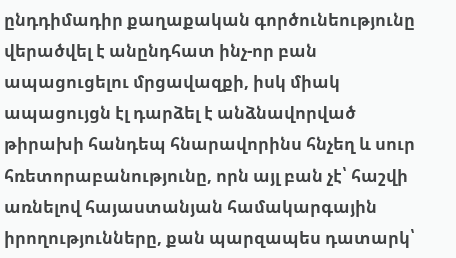ընդդիմադիր քաղաքական գործունեությունը վերածվել է անընդհատ ինչ-որ բան ապացուցելու մրցավազքի, իսկ միակ ապացույցն էլ դարձել է անձնավորված թիրախի հանդեպ հնարավորինս հնչեղ և սուր հռետորաբանությունը, որն այլ բան չէ՝ հաշվի առնելով հայաստանյան համակարգային իրողությունները, քան պարզապես դատարկ՝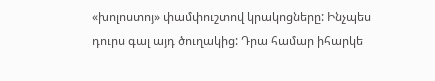«խոլոստոյ» փամփուշտով կրակոցները: Ինչպես դուրս գալ այդ ծուղակից: Դրա համար իհարկե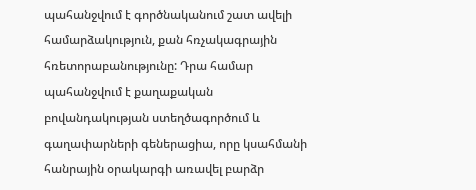պահանջվում է գործնականում շատ ավելի համարձակություն, քան հռչակագրային հռետորաբանությունը: Դրա համար պահանջվում է քաղաքական բովանդակության ստեղծագործում և գաղափարների գեներացիա, որը կսահմանի հանրային օրակարգի առավել բարձր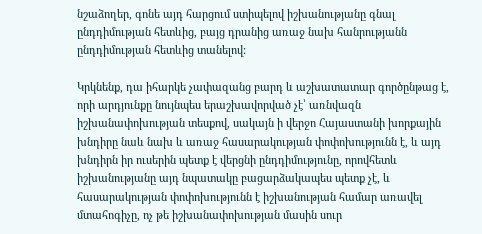նշաձողեր, գոնե այդ հարցում ստիպելով իշխանությանը գնալ ընդդիմության հետևից, բայց դրանից առաջ նախ հանրությանն ընդդիմության հետևից տանելով:

Կրկնենք, դա իհարկե չափազանց բարդ և աշխատատար գործընթաց է, որի արդյունքը նույնպես երաշխավորված չէ՝ առնվազն իշխանափոխության տեսքով, սակայն ի վերջո Հայաստանի խորքային խնդիրը նաև նախ և առաջ հասարակության փոփոխությունն է, և այդ խնդիրն իր ուսերին պետք է վերցնի ընդդիմությունը, որովհետև իշխանությանը այդ նպատակը բացարձակապես պետք չէ, և հասարակության փոփոխությունն է իշխանության համար առավել մտահոգիչը, ոչ թե իշխանափոխության մասին սուր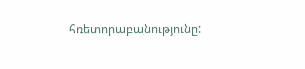հռետորաբանությունը: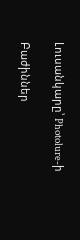Լուսանկարը՝ Photolure-ի

Բաժիններ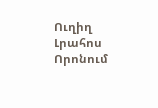Ուղիղ
Լրահոս
Որոնում